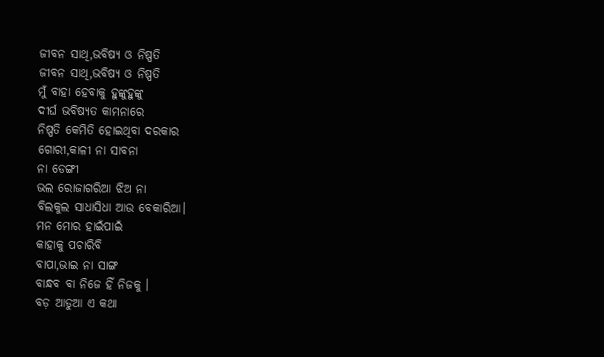ଜୀବନ ସାଥି,ଭବିଷ୍ଯ ଓ ନିଷ୍ପତି
ଜୀବନ ସାଥି,ଭବିଷ୍ଯ ଓ ନିଷ୍ପତି
ମୁଁ ବାହା ହେବାକୁ ହୁଙ୍କୁହୁଙ୍କୁ
ଦୀର୍ଘ ଭବିଷ୍ଯତ କାମନାରେ
ନିଷ୍ପତି କେମିତି ହୋଇଥିବା ଦରକାର
ଗୋରୀ,କାଳୀ ନା ସାବନା
ନା ଡେଙ୍ଗୀ
ଭଲ ରୋଜାଗରିଆ ଝିଅ ନା
ବିଲକୁଲ ସାଧାସିଧା ଆଉ ବେକାରିଆ।
ମନ ମୋର ହାଇଁପାଇଁ
କାହାକୁ ପଚାରିବି
ବାପା,ଭାଇ ନା ସାଙ୍ଗ
ବାନ୍ଧବ ବା ନିଜେ ହିଁ ନିଜକୁ ।
ବଡ଼ ଆଡୁଆ ଏ କଥା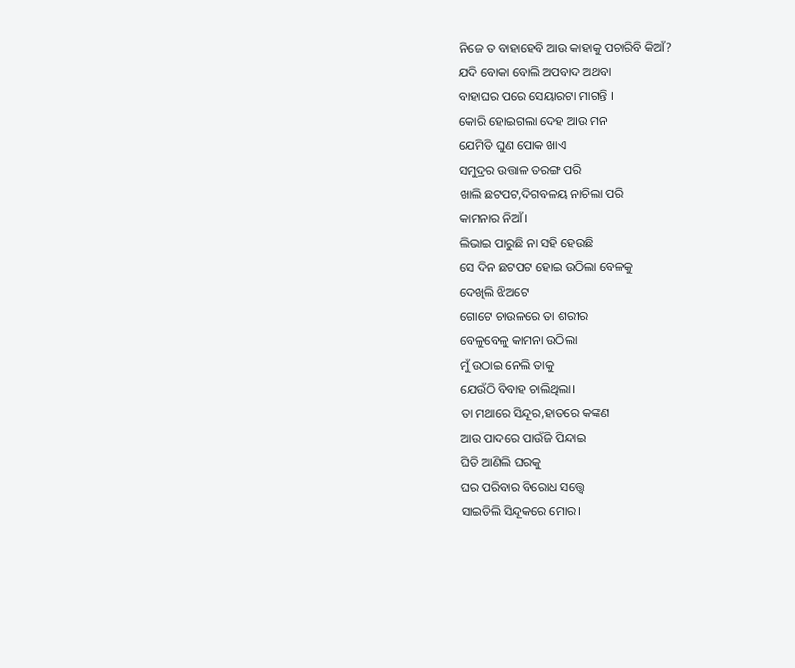ନିଜେ ତ ବାହାହେବି ଆଉ କାହାକୁ ପଚାରିବି କିଆଁ?
ଯଦି ବୋକା ବୋଲି ଅପବାଦ ଅଥବା
ବାହାଘର ପରେ ସେୟାରଟା ମାଗନ୍ତି ।
କୋରି ହୋଇଗଲା ଦେହ ଆଉ ମନ
ଯେମିତି ଘୁଣ ପୋକ ଖାଏ
ସମୁଦ୍ରର ଉତ୍ତାଳ ତରଙ୍ଗ ପରି
ଖାଲି ଛଟପଟ,ଦିଗବଳୟ ନାଚିଲା ପରି
କାମନାର ନିଆଁ।
ଲିଭାଇ ପାରୁଛି ନା ସହି ହେଉଛି
ସେ ଦିନ ଛଟପଟ ହୋଇ ଉଠିଲା ବେଳକୁ
ଦେଖିଲି ଝିଅଟେ
ଗୋଟେ ଚାଉଳରେ ତା ଶରୀର
ବେଳୁବେଳୁ କାମନା ଉଠିଲା
ମୁଁ ଉଠାଇ ନେଲି ତାକୁ
ଯେଉଁଠି ବିବାହ ଚାଲିଥିଲା।
ତା ମଥାରେ ସିନ୍ଦୂର,ହାତରେ କଙ୍କଣ
ଆଉ ପାଦରେ ପାଉଁଜି ପିନ୍ଦାଇ
ଘିତି ଆଣିଲି ଘରକୁ
ଘର ପରିବାର ବିରୋଧ ସତ୍ତ୍ବେ
ସାଇତିଲି ସିନ୍ଦୂକରେ ମୋର।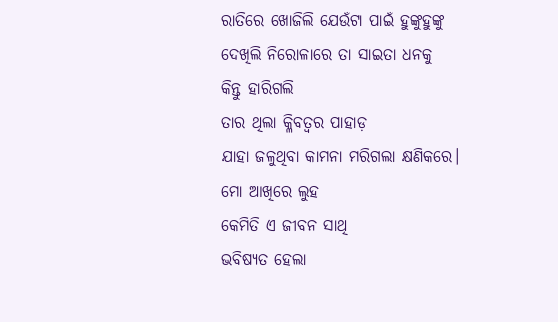ରାତିରେ ଖୋଜିଲି ଯେଉଁଟା ପାଇଁ ହୁଙ୍କୁହୁଙ୍କୁ
ଦେଖିଲି ନିରୋଳାରେ ତା ସାଇତା ଧନକୁ
କିନ୍ତୁ ହାରିଗଲି
ତାର ଥିଲା କ୍ଳିବତ୍ବର ପାହାଡ଼
ଯାହା ଜଳୁଥିବା କାମନା ମରିଗଲା କ୍ଷଣିକରେ।
ମୋ ଆଖିରେ ଲୁହ
କେମିତି ଏ ଜୀବନ ସାଥି
ଭବିଷ୍ୟତ ହେଲା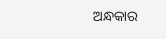ଅନ୍ଧକାର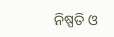ନିଷ୍ପତି ଓ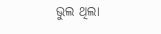ଭୁଲ ଥିଲା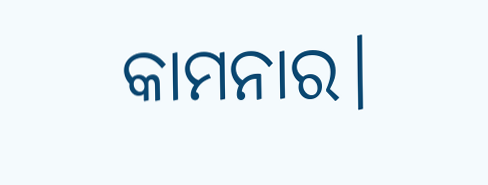କାମନାର।